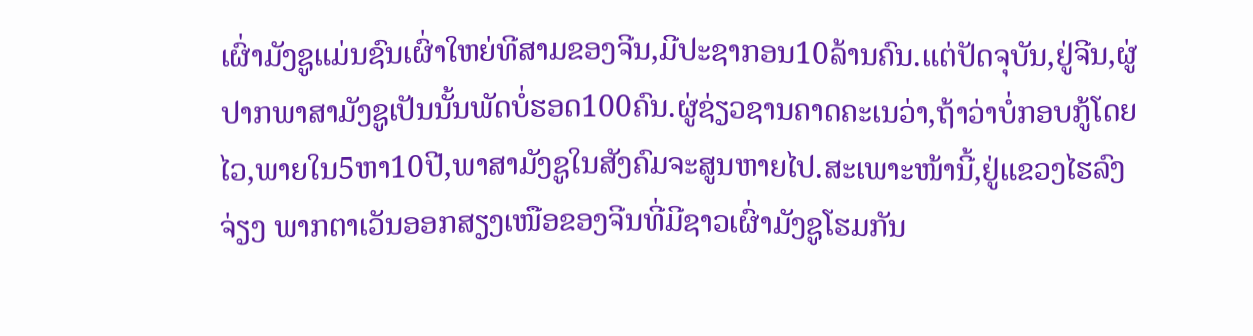ເຜົ່າມັງຊູແມ່ນຊົນເຜົ່າໃຫຍ່ທີສາມຂອງຈີນ,ມີປະຊາກອນ10ລ້ານຄົນ.ແຕ່ປັດຈຸບັນ,ຢູ່ຈີນ,ຜູ່ປາກພາສາມັງຊູເປັນນັ້ນພັດບໍ່ຮອດ100ຄົນ.ຜູ່ຊ່ຽວຊານຄາດຄະເນວ່າ,ຖ້າວ່າບໍ່ກອບກູ້ໂດຍໄວ,ພາຍໃນ5ຫາ10ປີ,ພາສາມັງຊູໃນສັງຄົມຈະສູນຫາຍໄປ.ສະເພາະໜ້ານີ້,ຢູ່ແຂວງໄຮລົງຈ່ຽງ ພາກຕາເວັນອອກສຽງເໜືອຂອງຈີນທີ່ມີຊາວເຜົ່າມັງຊູໂຮມກັນ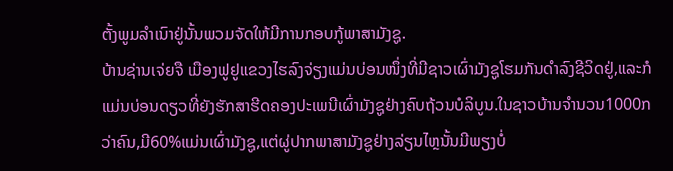ຕັ້ງພູມລຳເນົາຢູ່ນັ້ນພວມຈັດໃຫ້ມີການກອບກູ້ພາສາມັງຊູ.
ບ້ານຊ່ານເຈ່ຍຈື ເມືອງຟູຢູແຂວງໄຮລົງຈ່ຽງແມ່ນບ່ອນໜຶ່ງທີ່ມີຊາວເຜົ່າມັງຊູໂຮມກັນດຳລົງຊີວິດຢູ່,ແລະກໍແມ່ນບ່ອນດຽວທີ່ຍັງຮັກສາຮີດຄອງປະເພນີເຜົ່າມັງຊູຢ່າງຄົບຖ້ວນບໍລິບູນ.ໃນຊາວບ້ານຈຳນວນ1000ກວ່າຄົນ,ມີ60%ແມ່ນເຜົ່າມັງຊູ,ແຕ່ຜູ່ປາກພາສາມັງຊູຢ່າງລ່ຽນໄຫຼນັ້ນມີພຽງບໍ່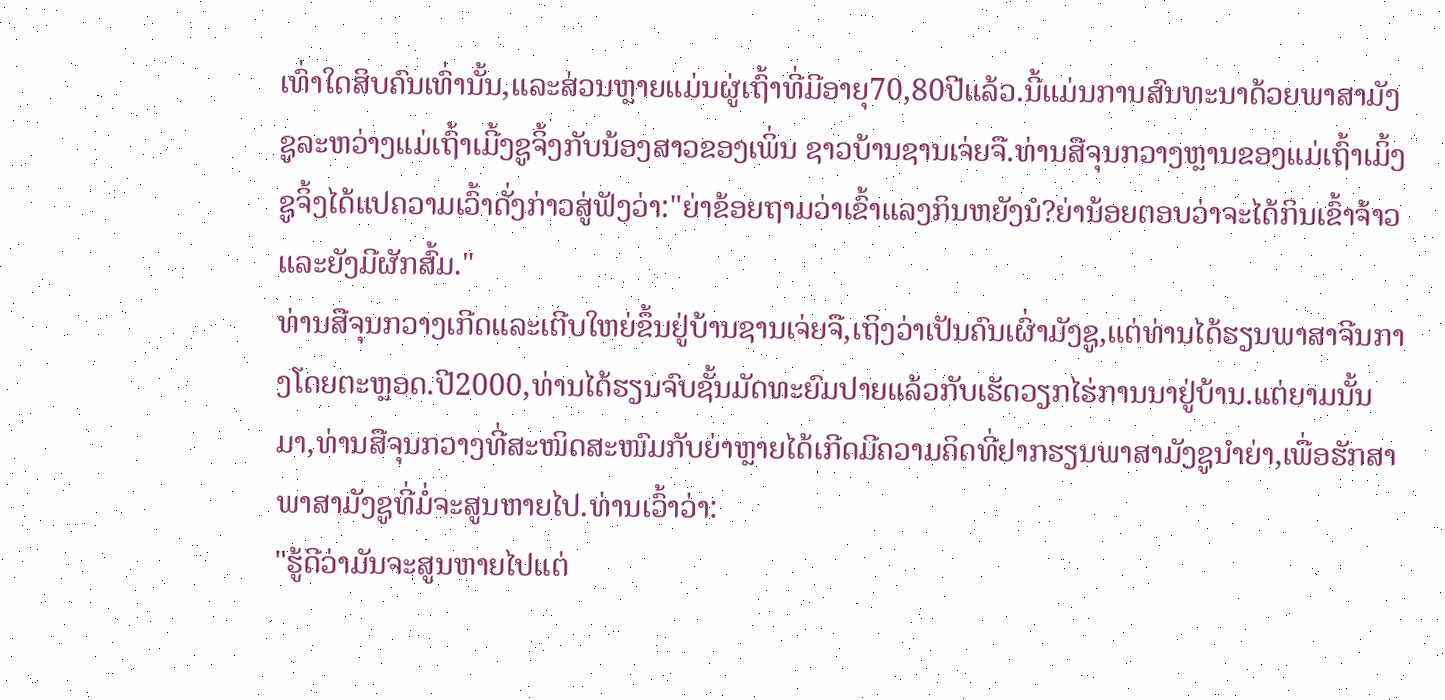ເທົ່າໃດສິບຄົນເທົ່ານັ້ນ,ແລະສ່ວນຫຼາຍແມ່ນຜູ່ເຖົ້າທີ່ມີອາຍຸ70,80ປີແລ້ວ.ນີ້ແມ່ນການສົນທະນາດ້ວຍພາສາມັງຊູລະຫວ່າງແມ່ເຖົ້າເມີ້ງຊູຈິ້ງກັບນ້ອງສາວຂອງເພິ່ນ ຊາວບ້ານຊານເຈ່ຍຈື.ທ່ານສືຈຸນກວາງຫຼານຂອງແມ່ເຖົ້າເມິ້ງຊູຈິ້ງໄດ້ແປຄວາມເວົ້າດັ່ງກ່າວສູ່ຟັງວ່າ:"ຍ່າຂ້ອຍຖາມວ່າເຂົ້າແລງກິນຫຍັງນໍ?ຍ່ານ້ອຍຕອບວ່າຈະໄດ້ກິນເຂົ້າຈ້າວແລະຍັງມີຜັກສົ້ມ."
ທ່ານສືຈຸນກວາງເກີດແລະເຕີບໃຫຍ່ຂຶ້ນຢູ່ບ້ານຊານເຈ່ຍຈື,ເຖິງວ່າເປັນຄົນເຜົ່າມັງຊູ,ແຕ່ທ່ານໄດ້ຮຽນພາສາຈີນກາງໂດຍຕະຫຼອດ.ປີ2000,ທ່ານໄດ້ຮຽນຈົບຊັ້ນມັດທະຍົມປາຍແລ້ວກັບເຮັດວຽກໄຮ່ການນາຢູ່ບ້ານ.ແຕ່ຍາມນັ້ນມາ,ທ່ານສືຈຸນກວາງທີ່ສະໜິດສະໜົມກັບຍ່າຫຼາຍໄດ້ເກີດມີຄວາມຄິດທີ່ຢາກຮຽນພາສາມັງຊູນຳຍ່າ,ເພື່ອຮັກສາພາສາມັງຊູທີ່ມໍ່ຈະສູນຫາຍໄປ.ທ່ານເວົ້າວ່າ:
"ຮູ້ດີວ່າມັນຈະສູນຫາຍໄປແຕ່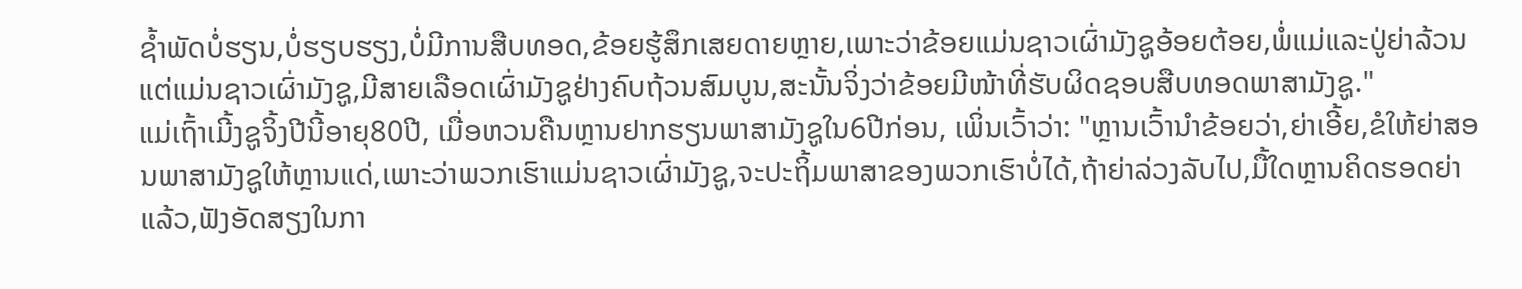ຊ້ຳພັດບໍ່ຮຽນ,ບໍ່ຮຽບຮຽງ,ບໍ່ມີການສືບທອດ,ຂ້ອຍຮູ້ສຶກເສຍດາຍຫຼາຍ,ເພາະວ່າຂ້ອຍແມ່ນຊາວເຜົ່າມັງຊູອ້ອຍຕ້ອຍ,ພໍ່ແມ່ແລະປູ່ຍ່າລ້ວນແຕ່ແມ່ນຊາວເຜົ່າມັງຊູ,ມີສາຍເລືອດເຜົ່າມັງຊູຢ່າງຄົບຖ້ວນສົມບູນ,ສະນັ້ນຈິ່ງວ່າຂ້ອຍມີໜ້າທີ່ຮັບຜິດຊອບສືບທອດພາສາມັງຊູ."
ແມ່ເຖົ້າເມີ້ງຊູຈິ້ງປີນີ້ອາຍຸ80ປີ, ເມື່ອຫວນຄືນຫຼານຢາກຮຽນພາສາມັງຊູໃນ6ປີກ່ອນ, ເພິ່ນເວົ້າວ່າ: "ຫຼານເວົ້ານຳຂ້ອຍວ່າ,ຍ່າເອີ້ຍ,ຂໍໃຫ້ຍ່າສອນພາສາມັງຊູໃຫ້ຫຼານແດ່,ເພາະວ່າພວກເຮົາແມ່ນຊາວເຜົ່າມັງຊູ,ຈະປະຖິ້ມພາສາຂອງພວກເຮົາບໍ່ໄດ້,ຖ້າຍ່າລ່ວງລັບໄປ,ມື້ໃດຫຼານຄິດຮອດຍ່າແລ້ວ,ຟັງອັດສຽງໃນກາ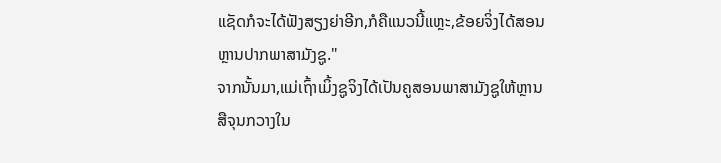ແຊັດກໍຈະໄດ້ຟັງສຽງຍ່າອີກ,ກໍຄືແນວນີ້ແຫຼະ,ຂ້ອຍຈິ່ງໄດ້ສອນຫຼານປາກພາສາມັງຊູ."
ຈາກນັ້ນມາ,ແມ່ເຖົ້າເມິ້ງຊູຈິງໄດ້ເປັນຄູສອນພາສາມັງຊູໃຫ້ຫຼານສືຈຸນກວາງໃນ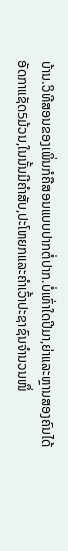ບ້ານ.ວິທີສອນຂອງເພິ່ນກໍຄືສອນແບບປາກຕໍ່ປາກ.ບໍ່ເທົ່າໃດປີມາ,ຍ່າແລະຫຼານສອງຄົນໄດ້ອັດກາແຊັດ5ມ້ວນ,ໃນນັ້ນມີຄຳສັບ,ປະໂຫຍກແລະຄຳເວົ້າປະຊາຊົນຈຳນວນໜຶ່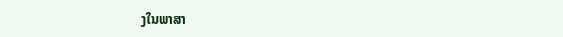ງໃນພາສາ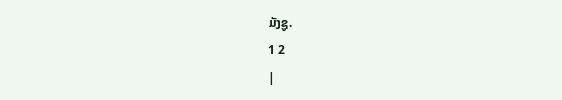ມັງຊູ.
1 2
|